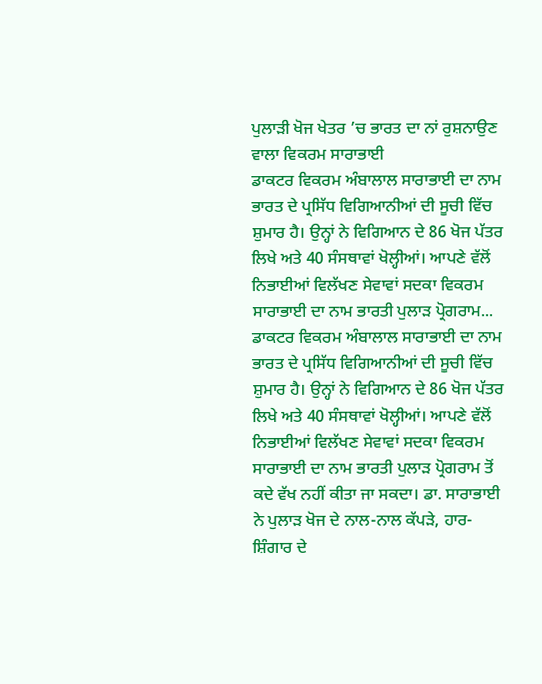ਪੁਲਾੜੀ ਖੋਜ ਖੇਤਰ ’ਚ ਭਾਰਤ ਦਾ ਨਾਂ ਰੁਸ਼ਨਾਉਣ ਵਾਲਾ ਵਿਕਰਮ ਸਾਰਾਭਾਈ
ਡਾਕਟਰ ਵਿਕਰਮ ਅੰਬਾਲਾਲ ਸਾਰਾਭਾਈ ਦਾ ਨਾਮ ਭਾਰਤ ਦੇ ਪ੍ਰਸਿੱਧ ਵਿਗਿਆਨੀਆਂ ਦੀ ਸੂਚੀ ਵਿੱਚ ਸ਼ੁਮਾਰ ਹੈ। ਉਨ੍ਹਾਂ ਨੇ ਵਿਗਿਆਨ ਦੇ 86 ਖੋਜ ਪੱਤਰ ਲਿਖੇ ਅਤੇ 40 ਸੰਸਥਾਵਾਂ ਖੋਲ੍ਹੀਆਂ। ਆਪਣੇ ਵੱਲੋਂ ਨਿਭਾਈਆਂ ਵਿਲੱਖਣ ਸੇਵਾਵਾਂ ਸਦਕਾ ਵਿਕਰਮ ਸਾਰਾਭਾਈ ਦਾ ਨਾਮ ਭਾਰਤੀ ਪੁਲਾੜ ਪ੍ਰੋਗਰਾਮ...
ਡਾਕਟਰ ਵਿਕਰਮ ਅੰਬਾਲਾਲ ਸਾਰਾਭਾਈ ਦਾ ਨਾਮ ਭਾਰਤ ਦੇ ਪ੍ਰਸਿੱਧ ਵਿਗਿਆਨੀਆਂ ਦੀ ਸੂਚੀ ਵਿੱਚ ਸ਼ੁਮਾਰ ਹੈ। ਉਨ੍ਹਾਂ ਨੇ ਵਿਗਿਆਨ ਦੇ 86 ਖੋਜ ਪੱਤਰ ਲਿਖੇ ਅਤੇ 40 ਸੰਸਥਾਵਾਂ ਖੋਲ੍ਹੀਆਂ। ਆਪਣੇ ਵੱਲੋਂ ਨਿਭਾਈਆਂ ਵਿਲੱਖਣ ਸੇਵਾਵਾਂ ਸਦਕਾ ਵਿਕਰਮ ਸਾਰਾਭਾਈ ਦਾ ਨਾਮ ਭਾਰਤੀ ਪੁਲਾੜ ਪ੍ਰੋਗਰਾਮ ਤੋਂ ਕਦੇ ਵੱਖ ਨਹੀਂ ਕੀਤਾ ਜਾ ਸਕਦਾ। ਡਾ. ਸਾਰਾਭਾਈ ਨੇ ਪੁਲਾੜ ਖੋਜ ਦੇ ਨਾਲ-ਨਾਲ ਕੱਪੜੇ, ਹਾਰ-ਸ਼ਿੰਗਾਰ ਦੇ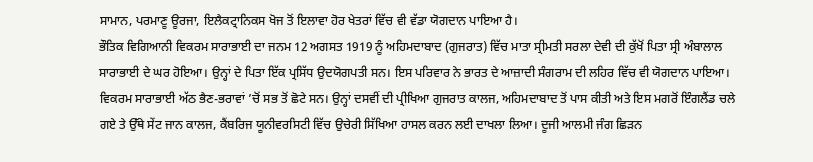ਸਾਮਾਨ, ਪਰਮਾਣੂ ਊਰਜਾ, ਇਲੈਕਟ੍ਰਾਨਿਕਸ ਖੋਜ ਤੋਂ ਇਲਾਵਾ ਹੋਰ ਖੇਤਰਾਂ ਵਿੱਚ ਵੀ ਵੱਡਾ ਯੋਗਦਾਨ ਪਾਇਆ ਹੈ।
ਭੌਤਿਕ ਵਿਗਿਆਨੀ ਵਿਕਰਮ ਸਾਰਾਭਾਈ ਦਾ ਜਨਮ 12 ਅਗਸਤ 1919 ਨੂੰ ਅਹਿਮਦਾਬਾਦ (ਗੁਜਰਾਤ) ਵਿੱਚ ਮਾਤਾ ਸ੍ਰੀਮਤੀ ਸਰਲਾ ਦੇਵੀ ਦੀ ਕੁੱਖੋਂ ਪਿਤਾ ਸ੍ਰੀ ਅੰਬਾਲਾਲ ਸਾਰਾਭਾਈ ਦੇ ਘਰ ਹੋਇਆ। ਉਨ੍ਹਾਂ ਦੇ ਪਿਤਾ ਇੱਕ ਪ੍ਰਸਿੱਧ ਉਦਯੋਗਪਤੀ ਸਨ। ਇਸ ਪਰਿਵਾਰ ਨੇ ਭਾਰਤ ਦੇ ਆਜ਼ਾਦੀ ਸੰਗਰਾਮ ਦੀ ਲਹਿਰ ਵਿੱਚ ਵੀ ਯੋਗਦਾਨ ਪਾਇਆ। ਵਿਕਰਮ ਸਾਰਾਭਾਈ ਅੱਠ ਭੈਣ-ਭਰਾਵਾਂ ’ਚੋਂ ਸਭ ਤੋਂ ਛੋਟੇ ਸਨ। ਉਨ੍ਹਾਂ ਦਸਵੀਂ ਦੀ ਪ੍ਰੀਖਿਆ ਗੁਜਰਾਤ ਕਾਲਜ, ਅਹਿਮਦਾਬਾਦ ਤੋਂ ਪਾਸ ਕੀਤੀ ਅਤੇ ਇਸ ਮਗਰੋਂ ਇੰਗਲੈਂਡ ਚਲੇ ਗਏ ਤੇ ਉੱਥੇ ਸੇਂਟ ਜਾਨ ਕਾਲਜ, ਕੈਂਬਰਿਜ ਯੂਨੀਵਰਸਿਟੀ ਵਿੱਚ ਉਚੇਰੀ ਸਿੱਖਿਆ ਹਾਸਲ ਕਰਨ ਲਈ ਦਾਖਲਾ ਲਿਆ। ਦੂਜੀ ਆਲਮੀ ਜੰਗ ਛਿੜਨ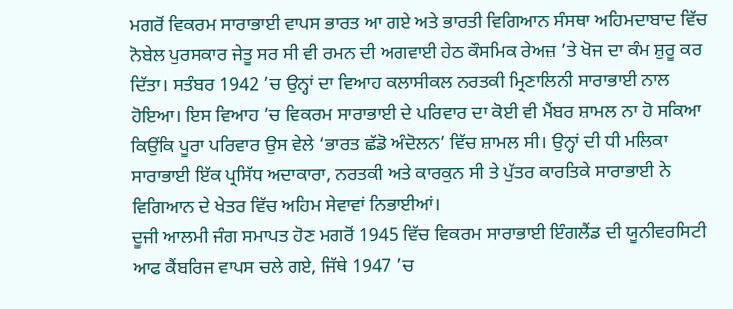ਮਗਰੋਂ ਵਿਕਰਮ ਸਾਰਾਭਾਈ ਵਾਪਸ ਭਾਰਤ ਆ ਗਏ ਅਤੇ ਭਾਰਤੀ ਵਿਗਿਆਨ ਸੰਸਥਾ ਅਹਿਮਦਾਬਾਦ ਵਿੱਚ ਨੋਬੇਲ ਪੁਰਸਕਾਰ ਜੇਤੂ ਸਰ ਸੀ ਵੀ ਰਮਨ ਦੀ ਅਗਵਾਈ ਹੇਠ ਕੌਸਮਿਕ ਰੇਅਜ਼ ’ਤੇ ਖੋਜ ਦਾ ਕੰਮ ਸ਼ੁਰੂ ਕਰ ਦਿੱਤਾ। ਸਤੰਬਰ 1942 ’ਚ ਉਨ੍ਹਾਂ ਦਾ ਵਿਆਹ ਕਲਾਸੀਕਲ ਨਰਤਕੀ ਮ੍ਰਿਣਾਲਿਨੀ ਸਾਰਾਭਾਈ ਨਾਲ ਹੋਇਆ। ਇਸ ਵਿਆਹ ’ਚ ਵਿਕਰਮ ਸਾਰਾਭਾਈ ਦੇ ਪਰਿਵਾਰ ਦਾ ਕੋਈ ਵੀ ਮੈਂਬਰ ਸ਼ਾਮਲ ਨਾ ਹੋ ਸਕਿਆ ਕਿਉਂਕਿ ਪੂਰਾ ਪਰਿਵਾਰ ਉਸ ਵੇਲੇ ‘ਭਾਰਤ ਛੱਡੋ ਅੰਦੋਲਨ’ ਵਿੱਚ ਸ਼ਾਮਲ ਸੀ। ਉਨ੍ਹਾਂ ਦੀ ਧੀ ਮਲਿਕਾ ਸਾਰਾਭਾਈ ਇੱਕ ਪ੍ਰਸਿੱਧ ਅਦਾਕਾਰਾ, ਨਰਤਕੀ ਅਤੇ ਕਾਰਕੁਨ ਸੀ ਤੇ ਪੁੱਤਰ ਕਾਰਤਿਕੇ ਸਾਰਾਭਾਈ ਨੇ ਵਿਗਿਆਨ ਦੇ ਖੇਤਰ ਵਿੱਚ ਅਹਿਮ ਸੇਵਾਵਾਂ ਨਿਭਾਈਆਂ।
ਦੂਜੀ ਆਲਮੀ ਜੰਗ ਸਮਾਪਤ ਹੋਣ ਮਗਰੋਂ 1945 ਵਿੱਚ ਵਿਕਰਮ ਸਾਰਾਭਾਈ ਇੰਗਲੈਂਡ ਦੀ ਯੂਨੀਵਰਸਿਟੀ ਆਫ ਕੈਂਬਰਿਜ ਵਾਪਸ ਚਲੇ ਗਏ, ਜਿੱਥੇ 1947 ’ਚ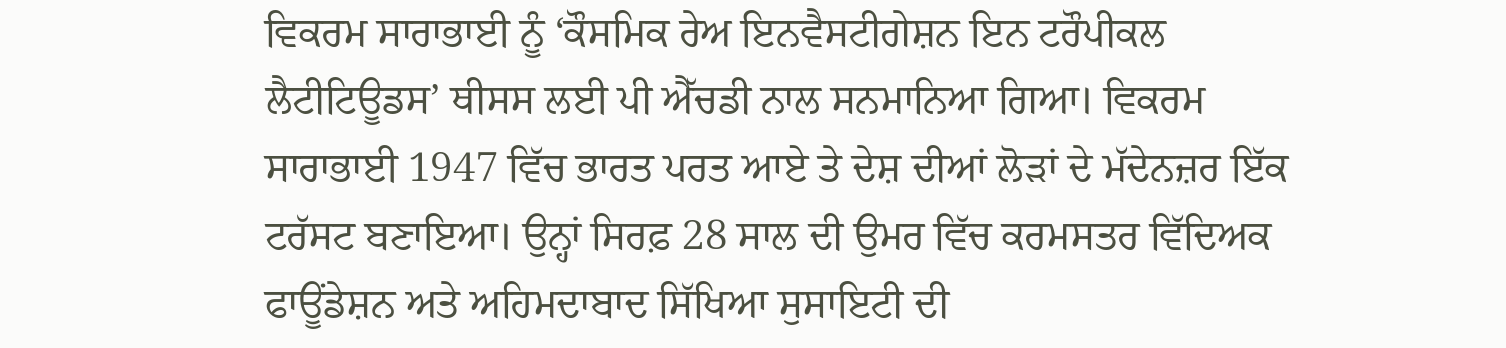ਵਿਕਰਮ ਸਾਰਾਭਾਈ ਨੂੰ ‘ਕੌਸਮਿਕ ਰੇਅ ਇਨਵੈਸਟੀਗੇਸ਼ਨ ਇਨ ਟਰੌਪੀਕਲ ਲੈਟੀਟਿਊਡਸ’ ਥੀਸਸ ਲਈ ਪੀ ਐੱਚਡੀ ਨਾਲ ਸਨਮਾਨਿਆ ਗਿਆ। ਵਿਕਰਮ ਸਾਰਾਭਾਈ 1947 ਵਿੱਚ ਭਾਰਤ ਪਰਤ ਆਏ ਤੇ ਦੇਸ਼ ਦੀਆਂ ਲੋੜਾਂ ਦੇ ਮੱਦੇਨਜ਼ਰ ਇੱਕ ਟਰੱਸਟ ਬਣਾਇਆ। ਉਨ੍ਹਾਂ ਸਿਰਫ਼ 28 ਸਾਲ ਦੀ ਉਮਰ ਵਿੱਚ ਕਰਮਸਤਰ ਵਿੱਦਿਅਕ ਫਾਊਂਡੇਸ਼ਨ ਅਤੇ ਅਹਿਮਦਾਬਾਦ ਸਿੱਖਿਆ ਸੁਸਾਇਟੀ ਦੀ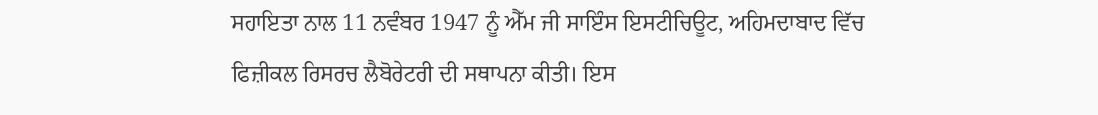ਸਹਾਇਤਾ ਨਾਲ 11 ਨਵੰਬਰ 1947 ਨੂੰ ਐੱਮ ਜੀ ਸਾਇੰਸ ਇਸਟੀਚਿਊਟ, ਅਹਿਮਦਾਬਾਦ ਵਿੱਚ ਫਿਜ਼ੀਕਲ ਰਿਸਰਚ ਲੈਬੋਰੇਟਰੀ ਦੀ ਸਥਾਪਨਾ ਕੀਤੀ। ਇਸ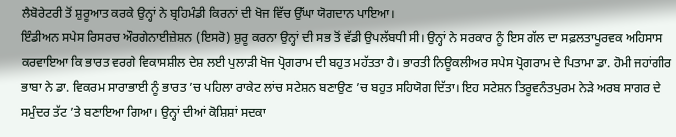ਲੈਬੋਰੇਟਰੀ ਤੋਂ ਸ਼ੁਰੂਆਤ ਕਰਕੇ ਉਨ੍ਹਾਂ ਨੇ ਬ੍ਰਹਿਮੰਡੀ ਕਿਰਨਾਂ ਦੀ ਖੋਜ ਵਿੱਚ ਉੱਘਾ ਯੋਗਦਾਨ ਪਾਇਆ।
ਇੰਡੀਅਨ ਸਪੇਸ ਰਿਸਰਚ ਔਰਗੇਨਾਈਜ਼ੇਸ਼ਨ (ਇਸਰੋ) ਸ਼ੁਰੂ ਕਰਨਾ ਉਨ੍ਹਾਂ ਦੀ ਸਭ ਤੋਂ ਵੱਡੀ ਉਪਲੱਬਧੀ ਸੀ। ਉਨ੍ਹਾਂ ਨੇ ਸਰਕਾਰ ਨੂੰ ਇਸ ਗੱਲ ਦਾ ਸਫ਼ਲਤਾਪੂਰਵਕ ਅਹਿਸਾਸ ਕਰਵਾਇਆ ਕਿ ਭਾਰਤ ਵਰਗੇ ਵਿਕਾਸਸ਼ੀਲ ਦੇਸ਼ ਲਈ ਪੁਲਾੜੀ ਖੋਜ ਪ੍ਰੋਗਰਾਮ ਦੀ ਬਹੁਤ ਮਹੱਤਤਾ ਹੈ। ਭਾਰਤੀ ਨਿਊਕਲੀਅਰ ਸਪੇਸ ਪ੍ਰੋਗਰਾਮ ਦੇ ਪਿਤਾਮਾ ਡਾ. ਹੋਮੀ ਜਹਾਂਗੀਰ ਭਾਬਾ ਨੇ ਡਾ. ਵਿਕਰਮ ਸਾਰਾਭਾਈ ਨੂੰ ਭਾਰਤ ’ਚ ਪਹਿਲਾ ਰਾਕੇਟ ਲਾਂਚ ਸਟੇਸ਼ਨ ਬਣਾਉਣ ’ਚ ਬਹੁਤ ਸਹਿਯੋਗ ਦਿੱਤਾ। ਇਹ ਸਟੇਸ਼ਨ ਤਿਰੂਵਨੰਤਪੁਰਮ ਨੇੜੇ ਅਰਬ ਸਾਗਰ ਦੇ ਸਮੁੰਦਰ ਤੱਟ ’ਤੇ ਬਣਾਇਆ ਗਿਆ। ਉਨ੍ਹਾਂ ਦੀਆਂ ਕੋਸ਼ਿਸ਼ਾਂ ਸਦਕਾ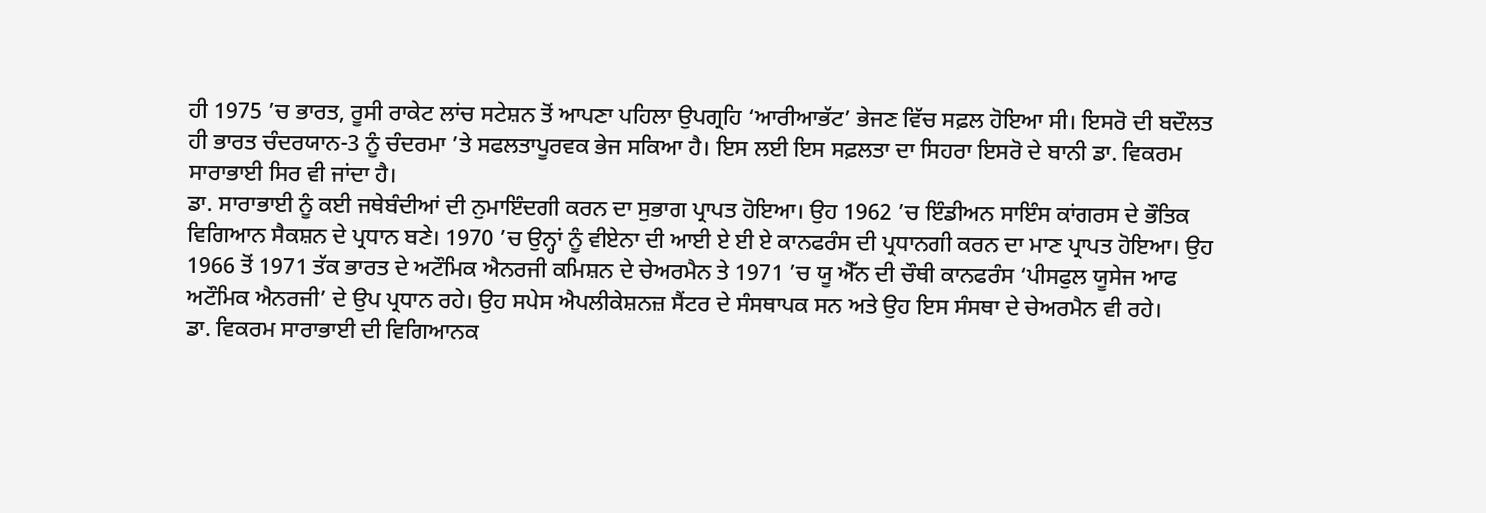ਹੀ 1975 ’ਚ ਭਾਰਤ, ਰੂਸੀ ਰਾਕੇਟ ਲਾਂਚ ਸਟੇਸ਼ਨ ਤੋਂ ਆਪਣਾ ਪਹਿਲਾ ਉਪਗ੍ਰਹਿ ‘ਆਰੀਆਭੱਟ’ ਭੇਜਣ ਵਿੱਚ ਸਫ਼ਲ ਹੋਇਆ ਸੀ। ਇਸਰੋ ਦੀ ਬਦੌਲਤ ਹੀ ਭਾਰਤ ਚੰਦਰਯਾਨ-3 ਨੂੰ ਚੰਦਰਮਾ ’ਤੇ ਸਫਲਤਾਪੂਰਵਕ ਭੇਜ ਸਕਿਆ ਹੈ। ਇਸ ਲਈ ਇਸ ਸਫ਼ਲਤਾ ਦਾ ਸਿਹਰਾ ਇਸਰੋ ਦੇ ਬਾਨੀ ਡਾ. ਵਿਕਰਮ ਸਾਰਾਭਾਈ ਸਿਰ ਵੀ ਜਾਂਦਾ ਹੈ।
ਡਾ. ਸਾਰਾਭਾਈ ਨੂੰ ਕਈ ਜਥੇਬੰਦੀਆਂ ਦੀ ਨੁਮਾਇੰਦਗੀ ਕਰਨ ਦਾ ਸੁਭਾਗ ਪ੍ਰਾਪਤ ਹੋਇਆ। ਉਹ 1962 ’ਚ ਇੰਡੀਅਨ ਸਾਇੰਸ ਕਾਂਗਰਸ ਦੇ ਭੌਤਿਕ ਵਿਗਿਆਨ ਸੈਕਸ਼ਨ ਦੇ ਪ੍ਰਧਾਨ ਬਣੇ। 1970 ’ਚ ਉਨ੍ਹਾਂ ਨੂੰ ਵੀਏਨਾ ਦੀ ਆਈ ਏ ਈ ਏ ਕਾਨਫਰੰਸ ਦੀ ਪ੍ਰਧਾਨਗੀ ਕਰਨ ਦਾ ਮਾਣ ਪ੍ਰਾਪਤ ਹੋਇਆ। ਉਹ 1966 ਤੋਂ 1971 ਤੱਕ ਭਾਰਤ ਦੇ ਅਟੌਮਿਕ ਐਨਰਜੀ ਕਮਿਸ਼ਨ ਦੇ ਚੇਅਰਮੈਨ ਤੇ 1971 ’ਚ ਯੂ ਐੱਨ ਦੀ ਚੌਥੀ ਕਾਨਫਰੰਸ ‘ਪੀਸਫੁਲ ਯੂਸੇਜ ਆਫ ਅਟੌਮਿਕ ਐਨਰਜੀ’ ਦੇ ਉਪ ਪ੍ਰਧਾਨ ਰਹੇ। ਉਹ ਸਪੇਸ ਐਪਲੀਕੇਸ਼ਨਜ਼ ਸੈਂਟਰ ਦੇ ਸੰਸਥਾਪਕ ਸਨ ਅਤੇ ਉਹ ਇਸ ਸੰਸਥਾ ਦੇ ਚੇਅਰਮੈਨ ਵੀ ਰਹੇ।
ਡਾ. ਵਿਕਰਮ ਸਾਰਾਭਾਈ ਦੀ ਵਿਗਿਆਨਕ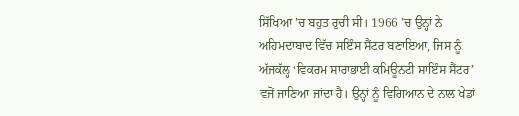ਸਿੱਖਿਆ ’ਚ ਬਹੁਤ ਰੁਚੀ ਸੀ। 1966 ’ਚ ਉਨ੍ਹਾਂ ਨੇ ਅਹਿਮਦਾਬਾਦ ਵਿੱਚ ਸਇੰਸ ਸੈਂਟਰ ਬਣਾਇਆ, ਜਿਸ ਨੂੰ ਅੱਜਕੱਲ੍ਹ ‘ਵਿਕਰਮ ਸਾਰਾਭਾਈ ਕਮਿਊਨਟੀ ਸਾਇੰਸ ਸੈਂਟਰ’ ਵਜੋਂ ਜਾਣਿਆ ਜਾਂਦਾ ਹੈ। ਉਨ੍ਹਾਂ ਨੂੰ ਵਿਗਿਆਨ ਦੇ ਨਾਲ ਖੇਡਾਂ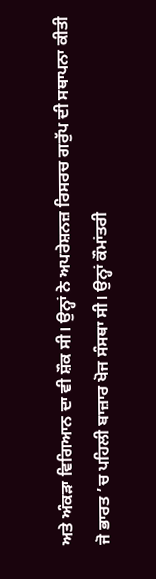ਅਤੇ ਅੰਕੜਾ ਵਿਗਿਆਨ ਦਾ ਵੀ ਸ਼ੌਕ ਸੀ। ਉਨ੍ਹਾਂ ਨੇ ਅਪਰੇਸ਼ਨਜ਼ ਰਿਸਰਚ ਗਰੁੱਪ ਦੀ ਸਥਾਪਨਾ ਕੀਤੀ ਜੋ ਭਾਰਤ ’ਚ ਪਹਿਲੀ ਬਾਜ਼ਾਰ ਖੋਜ ਸੰਸਥਾ ਸੀ। ਉਨ੍ਹਾਂ ਕੌਮਾਂਤਰੀ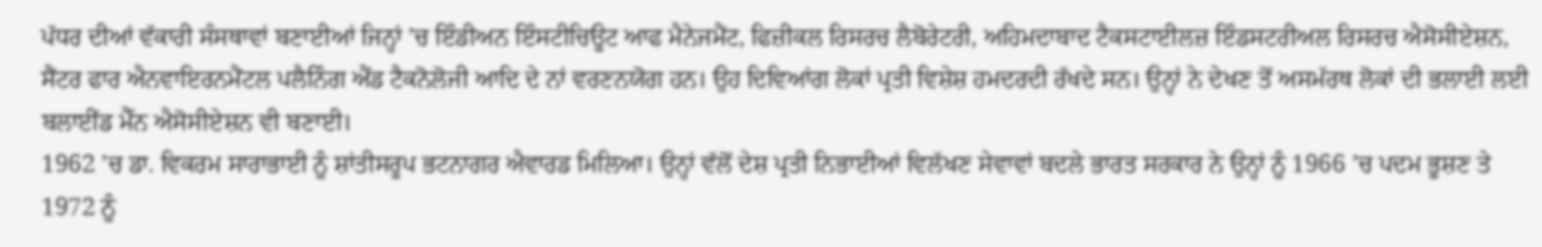ਪੱਧਰ ਦੀਆਂ ਵੱਕਾਰੀ ਸੰਸਥਾਵਾਂ ਬਣਾਈਆਂ ਜਿਨ੍ਹਾਂ ’ਚ ਇੰਡੀਅਨ ਇੰਸਟੀਚਿਊਟ ਆਫ ਮੈਨੇਜਮੈਂਟ, ਫਿਜ਼ੀਕਲ ਰਿਸਰਚ ਲੈਬੋਰੇਟਰੀ, ਅਹਿਮਦਾਬਾਦ ਟੈਕਸਟਾਈਲਜ਼ ਇੰਡਸਟਰੀਅਲ ਰਿਸਰਚ ਐਸੋਸੀਏਸ਼ਨ, ਸੈਂਟਰ ਫਾਰ ਐਨਵਾਇਰਨਮੈਂਟਲ ਪਲੈਨਿੰਗ ਐਂਡ ਟੈਕਨੋਲੋਜੀ ਆਦਿ ਦੇ ਨਾਂ ਵਰਣਨਯੋਗ ਹਨ। ਉਹ ਦਿਵਿਆਂਗ ਲੋਕਾਂ ਪ੍ਰਤੀ ਵਿਸ਼ੇਸ਼ ਹਮਦਰਦੀ ਰੱਖਦੇ ਸਨ। ਉਨ੍ਹਾਂ ਨੇ ਦੇਖਣ ਤੋਂ ਅਸਮੱਰਥ ਲੋਕਾਂ ਦੀ ਭਲਾਈ ਲਈ ਬਲਾਈਂਡ ਮੈੱਨ ਐਸੋਸੀਏਸ਼ਨ ਵੀ ਬਣਾਈ।
1962 ’ਚ ਡਾ. ਵਿਕਰਮ ਸਾਰਾਭਾਈ ਨੂੰ ਸ਼ਾਂਤੀਸਰੂਪ ਭਟਨਾਗਰ ਐਵਾਰਡ ਮਿਲਿਆ। ਉਨ੍ਹਾਂ ਵੱਲੋਂ ਦੇਸ਼ ਪ੍ਰਤੀ ਨਿਭਾਈਆਂ ਵਿਲੱਖਣ ਸੇਵਾਵਾਂ ਬਦਲੇ ਭਾਰਤ ਸਰਕਾਰ ਨੇ ਉਨ੍ਹਾਂ ਨੂੰ 1966 ’ਚ ਪਦਮ ਭੂਸ਼ਣ ਤੇ 1972 ਨੂੰ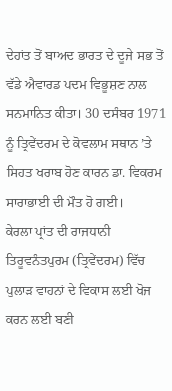ਦੇਹਾਂਤ ਤੋਂ ਬਾਅਦ ਭਾਰਤ ਦੇ ਦੂਜੇ ਸਭ ਤੋਂ ਵੱਡੇ ਐਵਾਰਡ ਪਦਮ ਵਿਭੂਸ਼ਣ ਨਾਲ ਸਨਮਾਨਿਤ ਕੀਤਾ। 30 ਦਸੰਬਰ 1971 ਨੂੰ ਤ੍ਰਿਵੇਂਦਰਮ ਦੇ ਕੋਵਲਾਮ ਸਥਾਨ ’ਤੇ ਸਿਹਤ ਖਰਾਬ ਹੋਣ ਕਾਰਨ ਡਾ. ਵਿਕਰਮ ਸਾਰਾਭਾਈ ਦੀ ਮੌਤ ਹੋ ਗਈ।
ਕੇਰਲਾ ਪ੍ਰਾਂਤ ਦੀ ਰਾਜਧਾਨੀ ਤਿਰੂਵਨੰਤਪੁਰਮ (ਤ੍ਰਿਵੇਂਦਰਮ) ਵਿੱਚ ਪੁਲਾੜ ਵਾਹਨਾਂ ਦੇ ਵਿਕਾਸ ਲਈ ਖੋਜ ਕਰਨ ਲਈ ਬਣੀ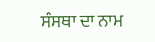ਸੰਸਥਾ ਦਾ ਨਾਮ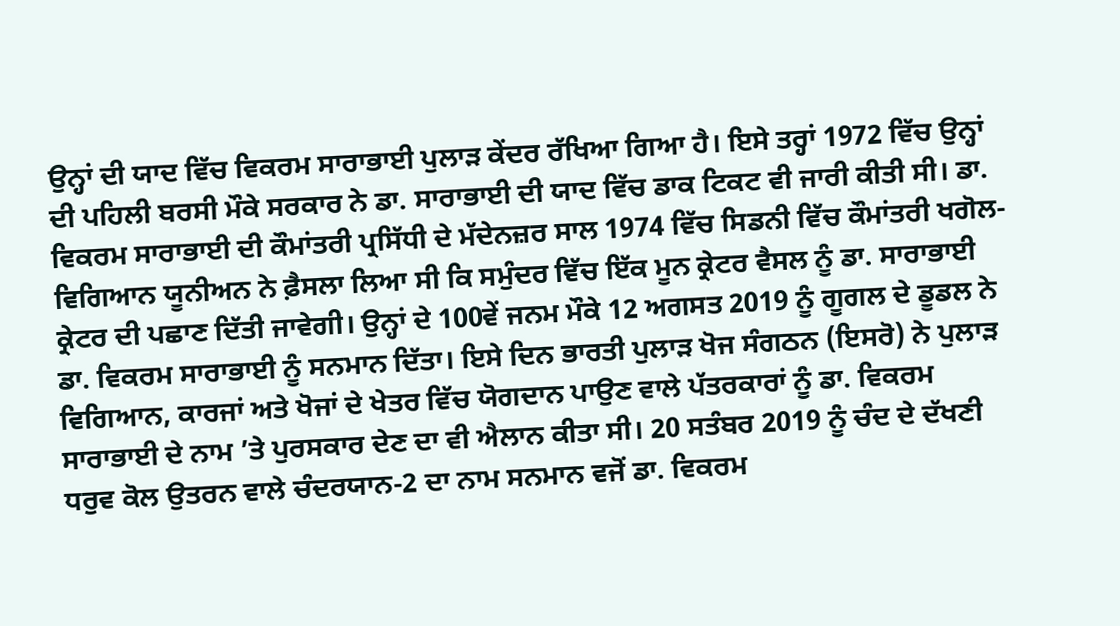ਉਨ੍ਹਾਂ ਦੀ ਯਾਦ ਵਿੱਚ ਵਿਕਰਮ ਸਾਰਾਭਾਈ ਪੁਲਾੜ ਕੇਂਦਰ ਰੱਖਿਆ ਗਿਆ ਹੈ। ਇਸੇ ਤਰ੍ਹਾਂ 1972 ਵਿੱਚ ਉਨ੍ਹਾਂ ਦੀ ਪਹਿਲੀ ਬਰਸੀ ਮੌਕੇ ਸਰਕਾਰ ਨੇ ਡਾ. ਸਾਰਾਭਾਈ ਦੀ ਯਾਦ ਵਿੱਚ ਡਾਕ ਟਿਕਟ ਵੀ ਜਾਰੀ ਕੀਤੀ ਸੀ। ਡਾ. ਵਿਕਰਮ ਸਾਰਾਭਾਈ ਦੀ ਕੌਮਾਂਤਰੀ ਪ੍ਰਸਿੱਧੀ ਦੇ ਮੱਦੇਨਜ਼ਰ ਸਾਲ 1974 ਵਿੱਚ ਸਿਡਨੀ ਵਿੱਚ ਕੌਮਾਂਤਰੀ ਖਗੋਲ-ਵਿਗਿਆਨ ਯੂਨੀਅਨ ਨੇ ਫ਼ੈਸਲਾ ਲਿਆ ਸੀ ਕਿ ਸਮੁੰਦਰ ਵਿੱਚ ਇੱਕ ਮੂਨ ਕ੍ਰੇਟਰ ਵੈਸਲ ਨੂੰ ਡਾ. ਸਾਰਾਭਾਈ ਕ੍ਰੇਟਰ ਦੀ ਪਛਾਣ ਦਿੱਤੀ ਜਾਵੇਗੀ। ਉਨ੍ਹਾਂ ਦੇ 100ਵੇਂ ਜਨਮ ਮੌਕੇ 12 ਅਗਸਤ 2019 ਨੂੰ ਗੂਗਲ ਦੇ ਡੂਡਲ ਨੇ ਡਾ. ਵਿਕਰਮ ਸਾਰਾਭਾਈ ਨੂੰ ਸਨਮਾਨ ਦਿੱਤਾ। ਇਸੇ ਦਿਨ ਭਾਰਤੀ ਪੁਲਾੜ ਖੋਜ ਸੰਗਠਨ (ਇਸਰੋ) ਨੇ ਪੁਲਾੜ ਵਿਗਿਆਨ, ਕਾਰਜਾਂ ਅਤੇ ਖੋਜਾਂ ਦੇ ਖੇਤਰ ਵਿੱਚ ਯੋਗਦਾਨ ਪਾਉਣ ਵਾਲੇ ਪੱਤਰਕਾਰਾਂ ਨੂੰ ਡਾ. ਵਿਕਰਮ ਸਾਰਾਭਾਈ ਦੇ ਨਾਮ ’ਤੇ ਪੁਰਸਕਾਰ ਦੇਣ ਦਾ ਵੀ ਐਲਾਨ ਕੀਤਾ ਸੀ। 20 ਸਤੰਬਰ 2019 ਨੂੰ ਚੰਦ ਦੇ ਦੱਖਣੀ ਧਰੁਵ ਕੋਲ ਉਤਰਨ ਵਾਲੇ ਚੰਦਰਯਾਨ-2 ਦਾ ਨਾਮ ਸਨਮਾਨ ਵਜੋਂ ਡਾ. ਵਿਕਰਮ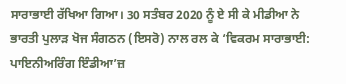ਸਾਰਾਭਾਈ ਰੱਖਿਆ ਗਿਆ। 30 ਸਤੰਬਰ 2020 ਨੂੰ ਏ ਸੀ ਕੇ ਮੀਡੀਆ ਨੇ ਭਾਰਤੀ ਪੁਲਾੜ ਖੋਜ ਸੰਗਠਨ (ਇਸਰੋ) ਨਾਲ ਰਲ ਕੇ ‘ਵਿਕਰਮ ਸਾਰਾਭਾਈ: ਪਾਇਨੀਅਰਿੰਗ ਇੰਡੀਆ’ਜ਼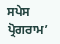ਸਪੇਸ ਪ੍ਰੋਗਰਾਮ’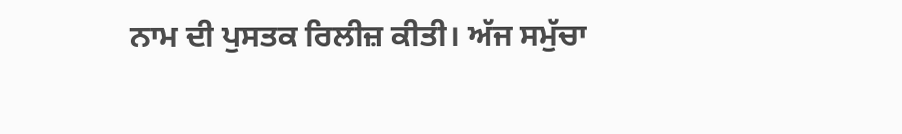ਨਾਮ ਦੀ ਪੁਸਤਕ ਰਿਲੀਜ਼ ਕੀਤੀ। ਅੱਜ ਸਮੁੱਚਾ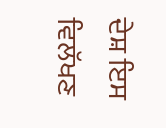ਦੇਸ਼ ਇਸ ਵਿਲੱਖਣ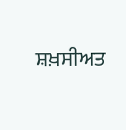ਸ਼ਖ਼ਸੀਅਤ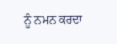ਨੂੰ ਨਮਨ ਕਰਦਾ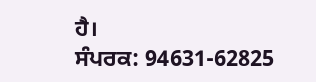ਹੈ।
ਸੰਪਰਕ: 94631-62825